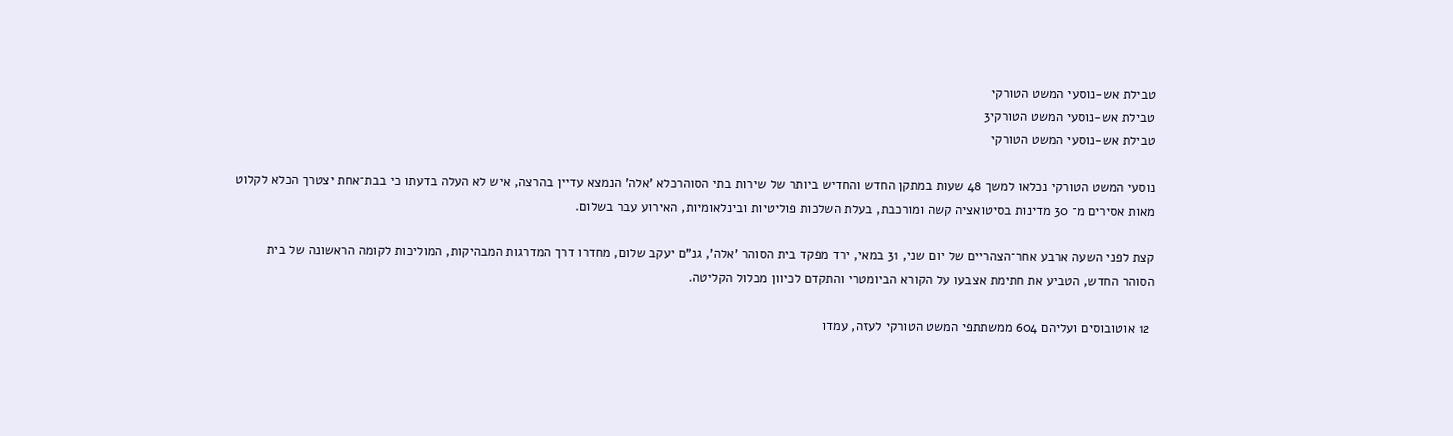טבילת אש-נוסעי המשט הטורקי
טבילת אש-נוסעי המשט הטורקי3
טבילת אש-נוסעי המשט הטורקי

נוסעי המשט הטורקי נכלאו למשך 48 שעות במתקן החדש והחדיש ביותר של שירות בתי הסוהרכלא 'אלה' הנמצא עדיין בהרצה, איש לא העלה בדעתו כי בבת־אחת יצטרך הכלא לקלוט מאות אסירים מ־ 30 מדינות בסיטואציה קשה ומורכבת, בעלת השלכות פוליטיות ובינלאומיות, האירוע עבר בשלום.

קצת לפני השעה ארבע אחר־הצהריים של יום שני, 31 במאי, ירד מפקד בית הסוהר 'אלה', גנ"ם יעקב שלום, מחדרו דרך המדרגות המבהיקות, המוליכות לקומה הראשונה של בית הסוהר החדש, הטביע את חתימת אצבעו על הקורא הביומטרי והתקדם לכיוון מכלול הקליטה.

 12 אוטובוסים ועליהם 604 ממשתתפי המשט הטורקי לעזה, עמדו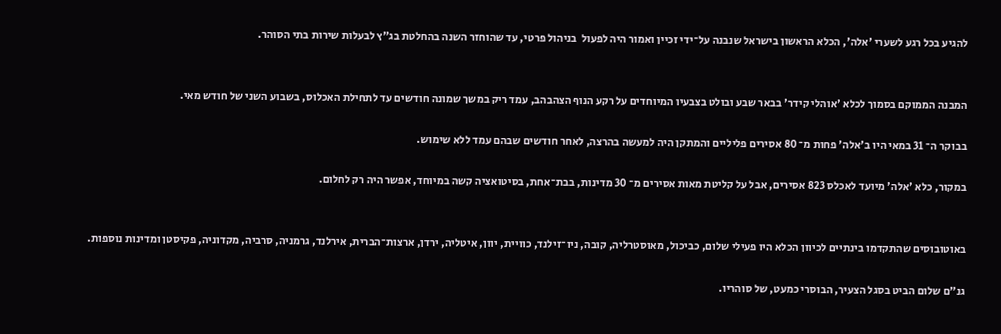להגיע בכל רגע לשערי 'אלה', הכלא הראשון בישראל שנבנה על־ידי זכיין ואמור היה לפעול  בניהול פרטי, עד שהוחזר השנה בהחלטת בג"ץ לבעלות שירות בתי הסוהר.


המבנה הממוקם בסמוך לכלא 'אוהלי קידר' בבאר שבע ובולט בצבעיו המיוחדים על רקע הנוף הצהבהב, עמד ריק במשך שמונה חודשים עד לתחילת האכלוס, בשבוע השני של חודש מאי.

בבוקר ה־ 31 במאי היו ב'אלה' פחות מ־ 80 אסירים פליליים והמתקן היה למעשה בהרצה, לאחר חודשים שבהם עמד ללא שימוש.

במקור, כלא 'אלה' מיועד לאכלס 823 אסירים, אבל על קליטת מאות אסירים מ־ 30 מדינות, בבת־אחת, בסיטואציה קשה במיוחד, אפשר היה רק לחלום.


באוטובוסים שהתקדמו בינתיים לכיוון הכלא היו פעילי שלום, כביכול, מאוסטרליה, קובה, ניו־זילנד, כוויית, יוון, איטליה, ירדן, ארצות־הברית, אירלנד, גרמניה, סרביה, מקדוניה, פקיסטן ומדינות נוספות.

גנ"ם שלום הביט בסגל הצעיר, הבוסרי כמעט, של סוהריו.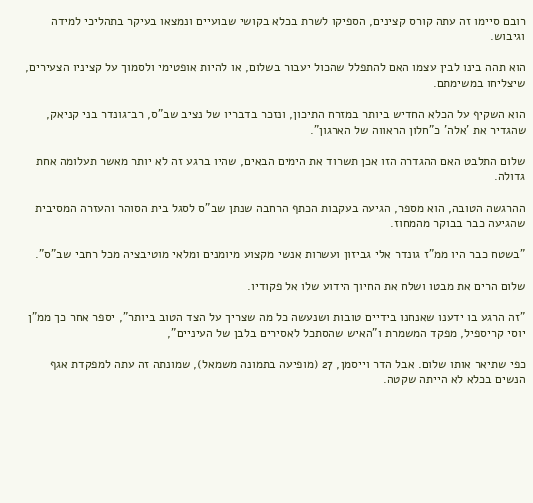רובם סיימו זה עתה קורס קצינים, הספיקו לשרת בכלא בקושי שבועיים ונמצאו בעיקר בתהליכי למידה וגיבוש.

הוא תהה בינו לבין עצמו האם להתפלל שהכול יעבור בשלום, או להיות אופטימי ולסמוך על קציניו הצעירים, שיצליחו במשימתם.

הוא השקיף על הכלא החדיש ביותר במזרח התיכון, ונזכר בדבריו של נציב שב"ס, רב־גונדר בני קניאק, שהגדיר את 'אלה' כ"חלון הראווה של הארגון".

שלום התלבט האם ההגדרה הזו אכן תשרוד את הימים הבאים, שהיו ברגע זה לא יותר מאשר תעלומה אחת גדולה.

ההרגשה הטובה, הוא מספר, הגיעה בעקבות הכתף הרחבה שנתן שב"ס לסגל בית הסוהר והעזרה המסיבית שהגיעה כבר בבוקר מהמחוז.

"בשטח כבר היו ממ"ז גונדר אלי גביזון ועשרות אנשי מקצוע מיומנים ומלאי מוטיבציה מכל רחבי שב"ס".

שלום הרים את מבטו ושלח את החיוך הידוע שלו אל פקודיו.

"זה הרגע בו ידענו שאנחנו בידיים טובות ושנעשה כל מה שצריך על הצד הטוב ביותר", יספר אחר כך ממ"ן יוסי קריספיל, מפקד המשמרת ו"האיש שהסתכל לאסירים בלבן של העיניים",

כפי שתיאר אותו שלום. אבל הדר וייסמן, 27 (מופיעה בתמונה משמאל), שמונתה זה עתה למפקדת אגף הנשים בכלא לא הייתה שקטה.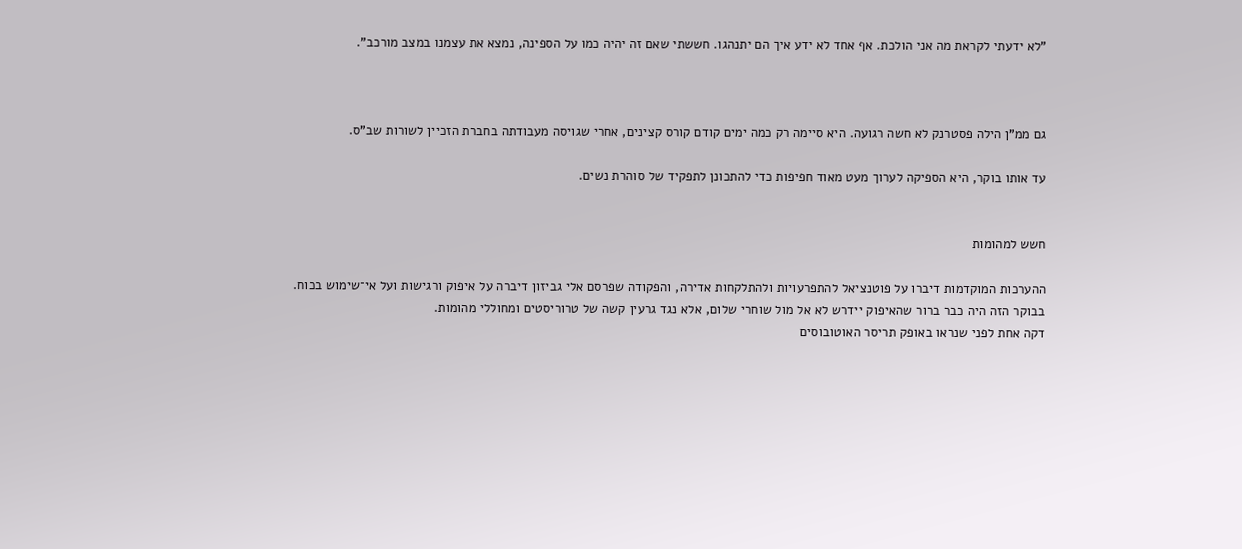"לא ידעתי לקראת מה אני הולכת. אף אחד לא ידע איך הם יתנהגו. חששתי שאם זה יהיה כמו על הספינה, נמצא את עצמנו במצב מורכב".



גם ממ"ן הילה פסטרנק לא חשה רגועה. היא סיימה רק כמה ימים קודם קורס קצינים, אחרי שגויסה מעבודתה בחברת הזכיין לשורות שב"ס.

עד אותו בוקר, היא הספיקה לערוך מעט מאוד חפיפות כדי להתכונן לתפקיד של סוהרת נשים.


חשש למהומות

ההערכות המוקדמות דיברו על פוטנציאל להתפרעויות ולהתלקחות אדירה, והפקודה שפרסם אלי גביזון דיברה על איפוק ורגישות ועל אי־שימוש בכוח.
בבוקר הזה היה כבר ברור שהאיפוק יידרש לא אל מול שוחרי שלום, אלא נגד גרעין קשה של טרוריסטים ומחוללי מהומות.
דקה אחת לפני שנראו באופק תריסר האוטובוסים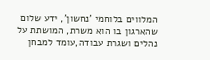המלווים בלוחמי 'נחשון', ידע שלום שהארגון בו הוא משרת, המושתת על נהלים ושגרת עבודה,עומד למבחן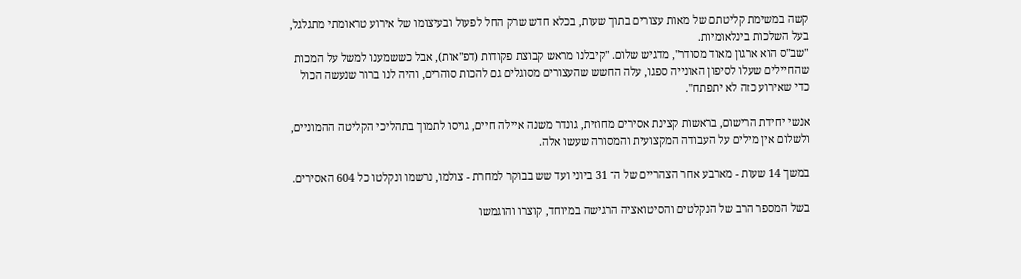קשה במשימת קליטתם של מאות עצורים בתוך שעות, בכלא חדש שרק החל לפעול ובעיצומו של אירוע טראומתי מתגלגל, בעל השלכות בינלאומיות.
"שב"ס הוא ארגון מאוד מסודר", מדגיש שלום. "קיבלנו מראש קבוצת פקודות (דפ"אות), אבל כששמענו למשל על המכות שהחיילים שעלו לסיפון האונייה ספגו, עלה החשש שהעצורים מסוגלים גם להכות סוהרים, והיה לנו ברור שנעשה הכול כדי שאירוע כזה לא יתפתח".

אנשי יחידת הרישום, בראשות קצינת אסירים מחוזית, גונדר משנה איילה חיים, גויסו לתמוך בתהליכי הקליטה ההמוניים, ולשלום אין מילים על העבודה המקצועית והמסורה שעשו אלה.

במשך 14 שעות - מארבע אחר הצהריים של ה־ 31 ביוני ועד שש בבוקר למחרת - צולמו, נרשמו ונקלטו כל 604 האסירים.

בשל המספר הרב של הנקלטים והסיטואציה הרגישה במיוחד, קוצרו והוגמשו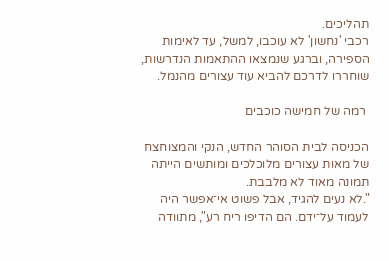תהליכים.
רכבי 'נחשון' לא עוכבו, למשל, עד לאימות הספירה, וברגע שנמצאו ההתאמות הנדרשות, שוחררו לדרכם להביא עוד עצורים מהנמל.

 רמה של חמישה כוכבים

הכניסה לבית הסוהר החדש, הנקי והמצוחצח של מאות עצורים מלוכלכים ומותשים הייתה תמונה מאוד לא מלבבת.
".לא נעים להגיד, אבל פשוט אי־אפשר היה לעמוד על־ידם. הם הדיפו ריח רע", מתוודה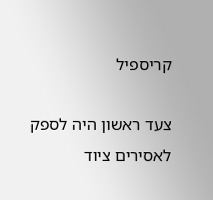קריספיל

צעד ראשון היה לספק לאסירים ציוד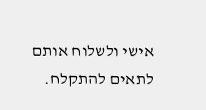אישי ולשלוח אותם לתאים להתקלח.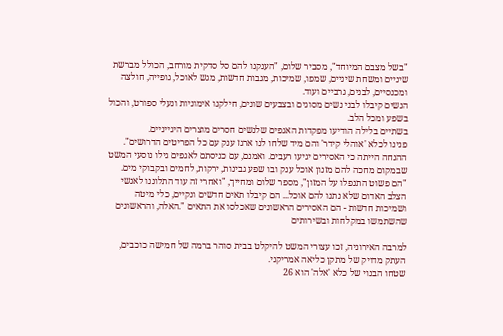"בשל מצבם המיוחד", מסביר שלום, "הענקנו להם סל סדקית מורחב, הכולל מברשת שיניים ומשחת שיניים, שמפו, שמיכות, מגבות חדשות, מגש לאוכל, גופייה, חולצה ומכנסיים, לבנים, גרביים ועוד.
הנשים קיבלו לבני נשים מסוגים ובצבעים שונים, חילקנו אימוניות ונעלי ספורט, והכול בשפע ומכל הלב.
בשתיים בלילה הודיעו מפקדות האגפים שלנשים חסרים מוצרים היגייניים.
פנינו לכלא 'אוהלי קידר' והם מיד שלחו לנו ארגז ענק עם כל הפריטים הדרושים".
ההנחה הייתה כי האסירים יגיעו רעבים. ואמנם, עם כניסתם לאגפים גילו נוסעי המשט שבמקום מחכה להם מזנון אוכל ענק ובו שפע גבינות, ירקות, לחמים ובקבוקי מים.
"הם פשוט התנפלו על המזון", מספר שלום ומחייך, "ואחרי זה עוד התלוננו לאנשי הצלב האדום שלא נתנו להם אוכל... הם קיבלו תאים חדשים ונקיים, כלי מיטה ושמיכות חדשות - הם האסירים הראשונים שאכלסו את התאים ".האלה, והראשונים שהשתמשו במקלחות ובשירותים

למרבה האירוניה, זכו עצורי המשט להיקלט בבית סוהר ברמה של חמישה כוכבים, העתק מדויק של מתקן כליאה אמריקני.
שטחו הבנוי של כלא 'אלה' הוא 26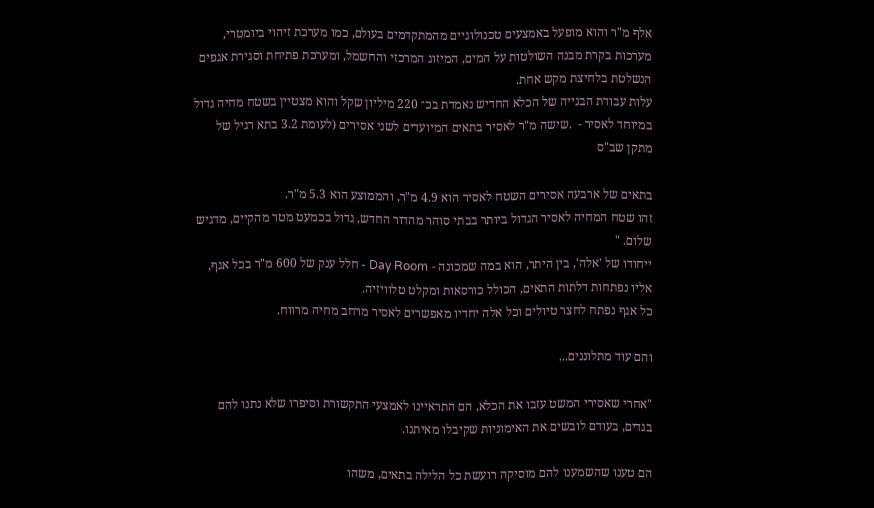אלף מ"ר והוא מופעל באמצעים טכנולוגיים מהמתקדמים בעולם, כמו מערכת זיהוי ביומטרי, מערכות בקרת מבנה השולטות על המים, המיזוג המרכזי והחשמל, ומערכת פתיחת וסגירת אגפים הנשלטת בלחיצת מקש אחת.
עלות עבודת הבנייה של הכלא החדיש נאמדת בכ־ 220 מיליון שקל והוא מצטיין בשטח מחיה גדול במיוחד לאסיר -  .שישה מ"ר לאסיר בתאים המיועדים לשני אסירים (לעומת 3.2 בתא רגיל של מתקן שב"ס

בתאים של ארבעה אסירים השטח לאסיר הוא 4.9 מ"ר, והממוצע הוא 5.3 מ"ר.
זהו שטח המחיה לאסיר הגדול ביותר בבתי סוהר מהדור החדש, גדול בכמעט מטר מהקיים, מדגיש שלום. "
ייחודו של 'אלה', בין היתר, הוא במה שמכונה - Day Room - חלל ענק של 600 מ"ר בכל אגף, אליו נפתחות דלתות התאים, הכולל כורסאות ומקלט טלוויזיה.
כל אגף נפתח לחצר טיולים וכל אלה יחדיו מאפשרים לאסיר מרחב מחיה מרווח.

והם עוד מתלוננים...

"אחרי שאסירי המשט עזבו את הכלא, הם התראיינו לאמצעי התקשורת וסיפרו שלא נתנו להם בגדים, בעודם לובשים את האימוניות שקיבלו מאיתנו.

הם טענו שהשמענו להם מוסיקה רועשת כל הלילה בתאים, משהו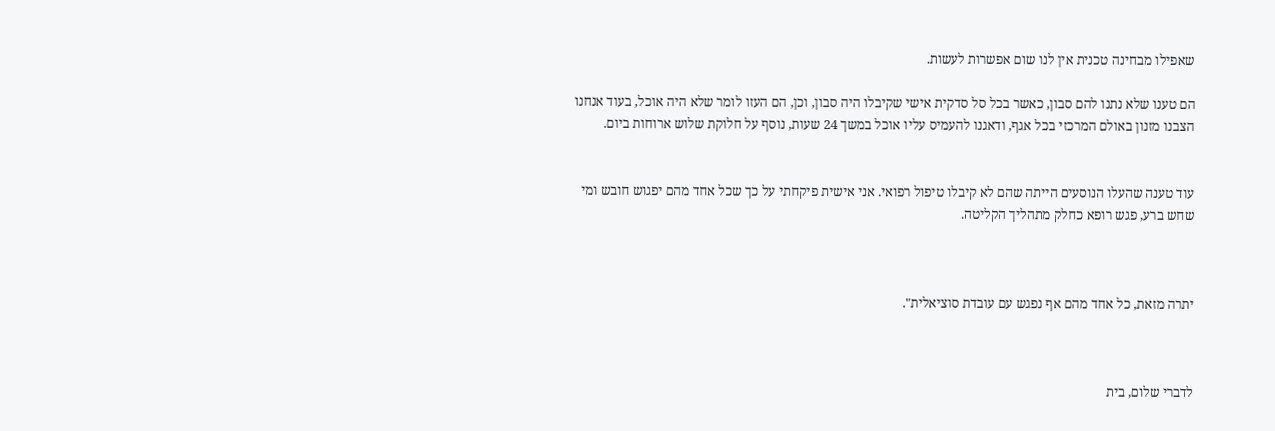שאפילו מבחינה טכנית אין לנו שום אפשרות לעשות.

הם טענו שלא נתנו להם סבון, כאשר בכל סל סדקית אישי שקיבלו היה סבון, וכן, הם העזו לומר שלא היה אוכל, בעוד אנחנו הצבנו מזנון באולם המרכזי בכל אגף, ודאגנו להעמיס עליו אוכל במשך 24 שעות, נוסף על חלוקת שלוש ארוחות ביום.


עוד טענה שהעלו הנוסעים הייתה שהם לא קיבלו טיפול רפואי. אני אישית פיקחתי על כך שכל אחד מהם יפגוש חובש ומי שחש ברע, פגש רופא כחלק מתהליך הקליטה.



יתרה מזאת, כל אחד מהם אף נפגש עם עובדת סוציאלית".



לדברי שלום, בית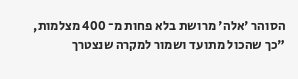הסוהר 'אלה' מרושת בלא פחות מ־ 400 מצלמות, "כך שהכול מתועד ושמור למקרה שנצטרך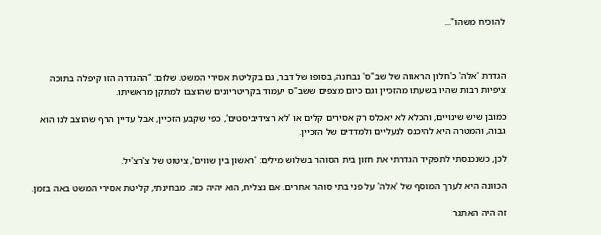להוכיח משהו"...



הגדרת 'אלה' כ'חלון הראווה של שב"ס' נבחנה, בסופו של דבר, גם בקליטת אסירי המשט. שלום: "ההגדרה הזו קיפלה בתוכה ציפיות רבות שהיו בשעתו מהזכיין וגם כיום מצפים ששב"ס יעמוד בקריטריונים שהוצבו למתקן מראשיתו.

כמובן שיש שינויים, והכלא לא יאכלס רק אסירים קלים או 'לא רצידיביסטים', כפי שקבע הזכיין, אבל עדיין הרף שהוצב לנו הוא גבוה, והמטרה היא להיכנס לנעליים ולמדדים של הזכיין.

לכן, כשנכנסתי לתפקיד הגדרתי את חזון בית הסוהר בשלוש מילים: 'ראשון בין שווים', ציטוט של צ'רצ'יל.

הכוונה היא לערך המוסף של 'אלה' על פני בתי סוהר אחרים. אם נצליח, הוא יהיה כזה. מבחינתי, קליטת אסירי המשט באה בזמן.

זה היה האתגר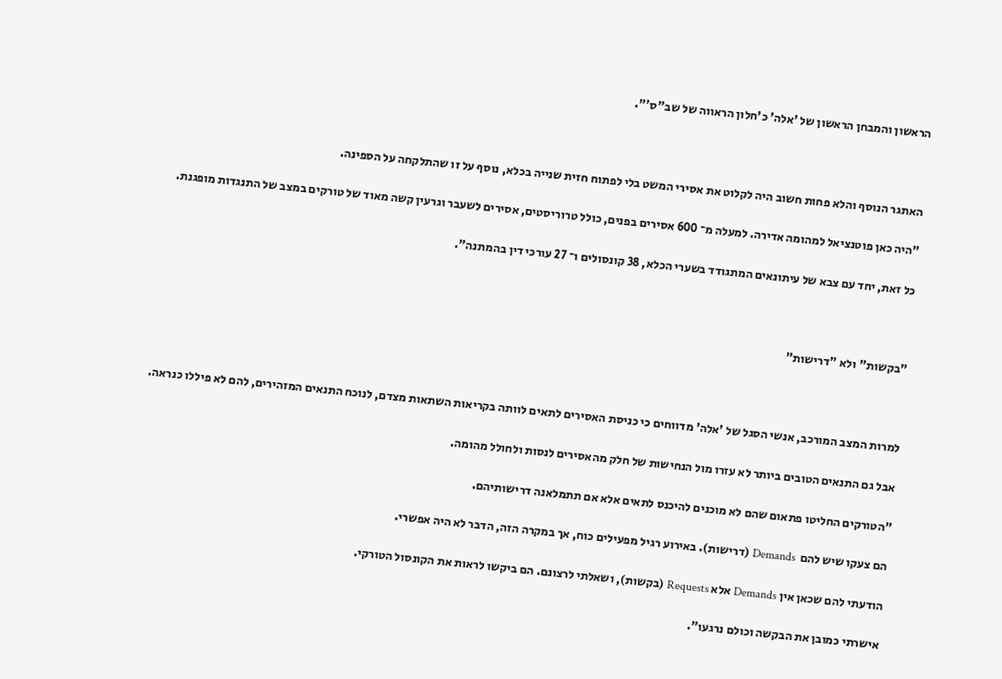הראשון והמבחן הראשון של 'אלה' כ'חלון הראווה של שב"ס'".



האתגר הנוסף והלא פחות חשוב היה לקלוט את אסירי המשט בלי לפתוח חזית שנייה בכלא, נוסף על זו שהתלקחה על הספינה.

"היה כאן פוטנציאל למהומה אדירה. למעלה מ־ 600 אסירים בפנים, כולל טרוריסטים, אסירים לשעבר וגרעין קשה מאוד של טורקים במצב של התנגדות מופגנת.

כל זאת, יחד עם צבא של עיתונאים המתגודד בשערי הכלא, 38 קונסולים ו־ 27 עורכי דין בהמתנה".



"בקשות" ולא "דרישות"



למרות המצב המורכב, אנשי הסגל של 'אלה' מדווחים כי כניסת האסירים לתאים לוותה בקריאות השתאות מצדם, לנוכח התנאים המזהירים, להם לא פיללו כנראה.

אבל גם התנאים הטובים ביותר לא עזרו מול הנחישות של חלק מהאסירים לנסות ולחולל מהומה.

"הטורקים החליטו פתאום שהם לא מוכנים להיכנס לתאים אלא אם תתמלאנה דרישותיהם.

הם צעקו שיש להם  Demands (דרישות). באירוע רגיל מפעילים כוח, אך במקרה הזה, הדבר לא היה אפשרי.

הודעתי להם שכאן אין Demands אלא Requests (בקשות), ושאלתי לרצונם. הם ביקשו לראות את הקונסול הטורקי.

אישרתי כמובן את הבקשה וכולם נרגעו".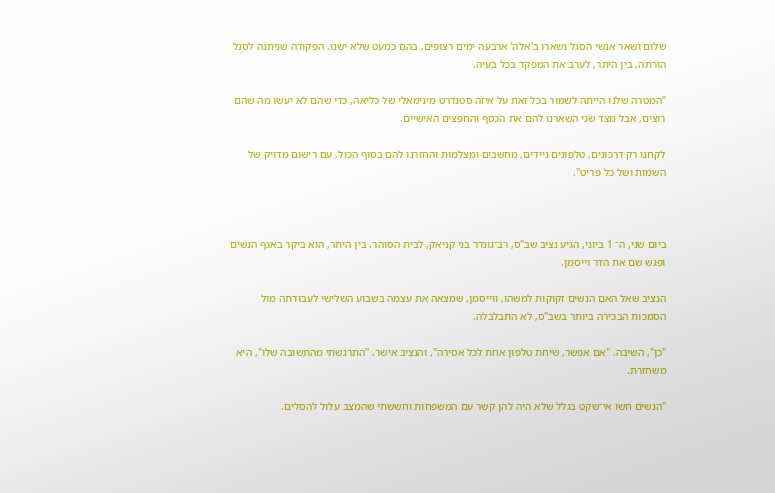שלום ושאר אנשי הסגל נשארו ב'אלה' ארבעה ימים רצופים, בהם כמעט שלא ישנו. הפקודה שניתנה לסגל הורתה, בין היתר, לערב את המפקד בכל בעיה.

"המטרה שלנו הייתה לשמור בכל זאת על איזה סטנדרט מינימאלי של כליאה, כדי שהם לא יעשו מה שהם רוצים, אבל מצד שני השארנו להם את הכסף והחפצים האישיים.

לקחנו רק דרכונים, טלפונים ניידים, מחשבים ומצלמות והחזרנו להם בסוף הכול, עם רישום מדויק של השמות ושל כל פריט".



ביום שני, ה־ 1 ביוני, הגיע נציב שב"ס, רב־גונדר בני קניאק, לבית הסוהר. בין היתר, הוא ביקר באגף הנשים ופגש שם את הדר וייסמן.

הנציב שאל האם הנשים זקוקות למשהו, ווייסמן, שמצאה את עצמה בשבוע השלישי לעבודתה מול הסמכות הבכירה ביותר בשב"ס, לא התבלבלה.

"כן", השיבה. "אם אפשר, שיחת טלפון אחת לכל אסירה", והנציב אישר. "התרגשתי מהתשובה שלו", היא משחזרת.

"הנשים חשו אי־שקט בגלל שלא היה להן קשר עם המשפחות וחששתי שהמצב עלול להסלים.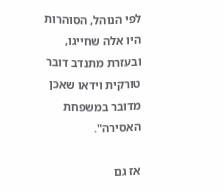לפי הנוהל, הסוהרות היו אלה שחייגו, ובעזרת מתנדב דובר טורקית וידאו שאכן מדובר במשפחת האסירה".

אז גם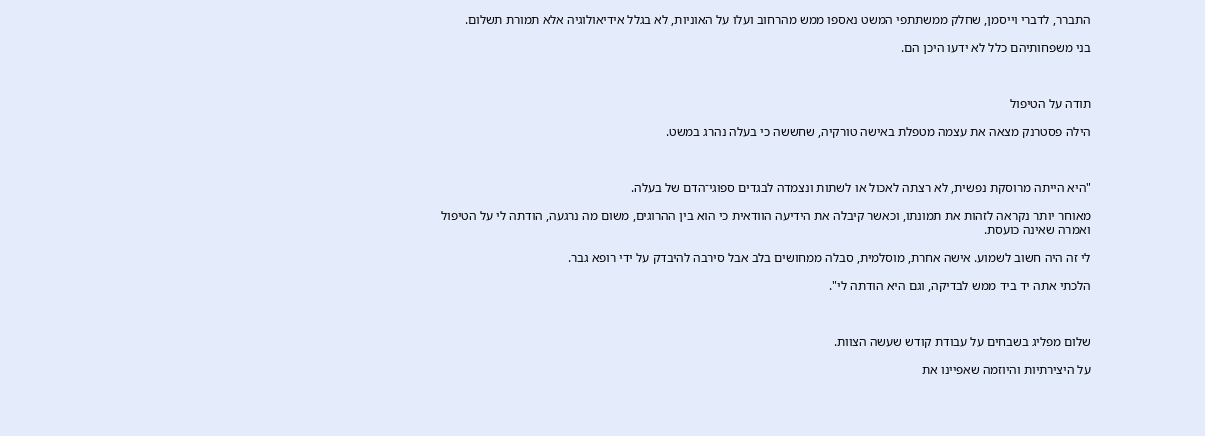התברר, לדברי וייסמן, שחלק ממשתתפי המשט נאספו ממש מהרחוב ועלו על האוניות, לא בגלל אידיאולוגיה אלא תמורת תשלום.

בני משפחותיהם כלל לא ידעו היכן הם.



תודה על הטיפול

הילה פסטרנק מצאה את עצמה מטפלת באישה טורקיה, שחששה כי בעלה נהרג במשט.



"היא הייתה מרוסקת נפשית, לא רצתה לאכול או לשתות ונצמדה לבגדים ספוגי־הדם של בעלה.

מאוחר יותר נקראה לזהות את תמונתו, וכאשר קיבלה את הידיעה הוודאית כי הוא בין ההרוגים, משום מה נרגעה, הודתה לי על הטיפול ואמרה שאינה כועסת.

לי זה היה חשוב לשמוע. אישה אחרת, מוסלמית, סבלה ממחושים בלב אבל סירבה להיבדק על ידי רופא גבר.

הלכתי אתה יד ביד ממש לבדיקה, וגם היא הודתה לי".



שלום מפליג בשבחים על עבודת קודש שעשה הצוות.

על היצירתיות והיוזמה שאפיינו את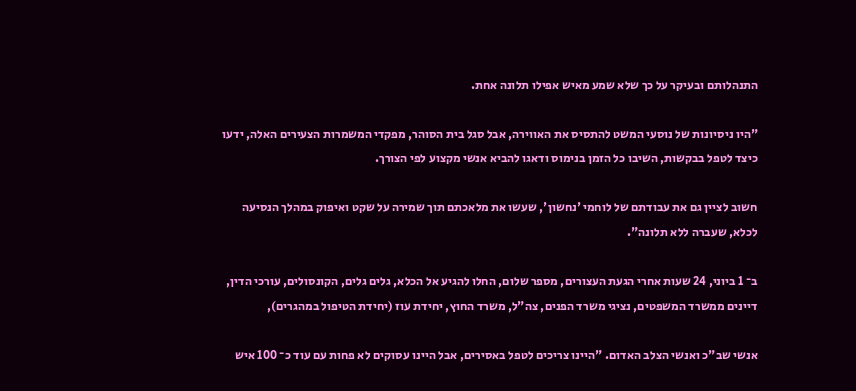התנהלותם ובעיקר על כך שלא שמע מאיש אפילו תלונה אחת.

"היו ניסיונות של נוסעי המשט להתסיס את האווירה, אבל סגל בית הסוהר, מפקדי המשמרות הצעירים האלה, ידעו כיצד לטפל בבקשות, השיבו כל הזמן בנימוס ודאגו להביא אנשי מקצוע לפי הצורך.

חשוב לציין גם את עבודתם של לוחמי 'נחשון', שעשו את מלאכתם תוך שמירה על שקט ואיפוק במהלך הנסיעה לכלא, שעברה ללא תלונה".

ב־ 1 ביוני, 24 שעות אחרי הגעת העצורים, מספר שלום, החלו להגיע אל הכלא, גלים גלים, הקונסולים, עורכי הדין, דיינים ממשרד המשפטים, נציגי משרד הפנים, צה"ל, משרד החוץ, יחידת עוז (יחידת הטיפול במהגרים),

אנשי שב"כ ואנשי הצלב האדום. "היינו צריכים לטפל באסירים, אבל היינו עסוקים לא פחות עם עוד כ־ 100 איש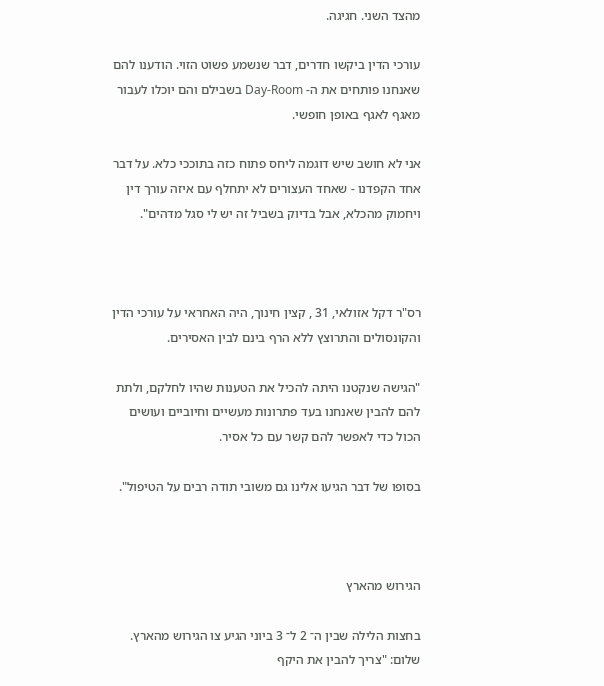מהצד השני. חגיגה.

עורכי הדין ביקשו חדרים, דבר שנשמע פשוט הזוי. הודענו להם שאנחנו פותחים את ה- Day-Room בשבילם והם יוכלו לעבור מאגף לאגף באופן חופשי.

אני לא חושב שיש דוגמה ליחס פתוח כזה בתוככי כלא. על דבר אחד הקפדנו - שאחד העצורים לא יתחלף עם איזה עורך דין ויחמוק מהכלא, אבל בדיוק בשביל זה יש לי סגל מדהים".



רס"ר דקל אזולאי, 31 , קצין חינוך, היה האחראי על עורכי הדין והקונסולים והתרוצץ ללא הרף בינם לבין האסירים.

"הגישה שנקטנו היתה להכיל את הטענות שהיו לחלקם, ולתת להם להבין שאנחנו בעד פתרונות מעשיים וחיוביים ועושים הכול כדי לאפשר להם קשר עם כל אסיר.

בסופו של דבר הגיעו אלינו גם משובי תודה רבים על הטיפול".



הגירוש מהארץ

בחצות הלילה שבין ה־ 2 ל־ 3 ביוני הגיע צו הגירוש מהארץ. שלום: "צריך להבין את היקף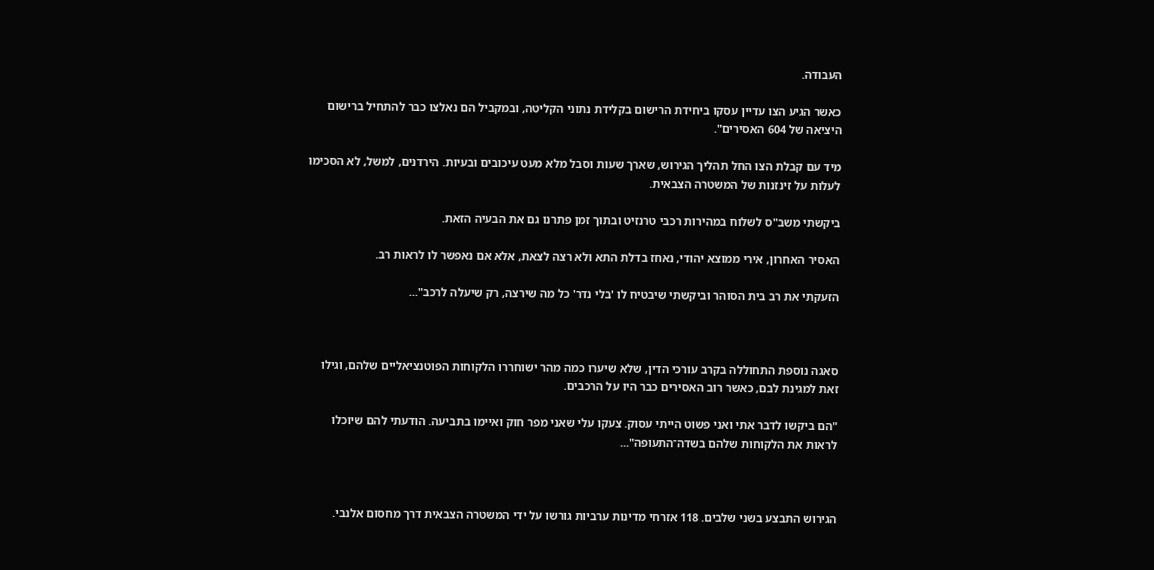העבודה.

כאשר הגיע הצו עדיין עסקו ביחידת הרישום בקלידת נתוני הקליטה, ובמקביל הם נאלצו כבר להתחיל ברישום היציאה של 604 האסירים".

מיד עם קבלת הצו החל תהליך הגירוש, שארך שעות וסבל מלא מעט עיכובים ובעיות. הירדנים, למשל, לא הסכימו לעלות על זינזנות של המשטרה הצבאית.

ביקשתי משב"ס לשלוח במהירות רכבי טרנזיט ובתוך זמן פתרנו גם את הבעיה הזאת.

האסיר האחרון, אירי ממוצא יהודי, נאחז בדלת התא ולא רצה לצאת, אלא אם נאפשר לו לראות רב.

הזעקתי את רב בית הסוהר וביקשתי שיבטיח לו 'בלי נדר' כל מה שירצה, רק שיעלה לרכב"...



סאגה נוספת התחוללה בקרב עורכי הדין, שלא שיערו כמה מהר ישוחררו הלקוחות הפוטנציאליים שלהם, וגילו זאת למגינת לבם, כאשר רוב האסירים כבר היו על הרכבים.

"הם ביקשו לדבר אתי ואני פשוט הייתי עסוק. צעקו עלי שאני מפר חוק ואיימו בתביעה. הודעתי להם שיוכלו לראות את הלקוחות שלהם בשדה־התעופה"...



הגירוש התבצע בשני שלבים. 118 אזרחי מדינות ערביות גורשו על ידי המשטרה הצבאית דרך מחסום אלנבי.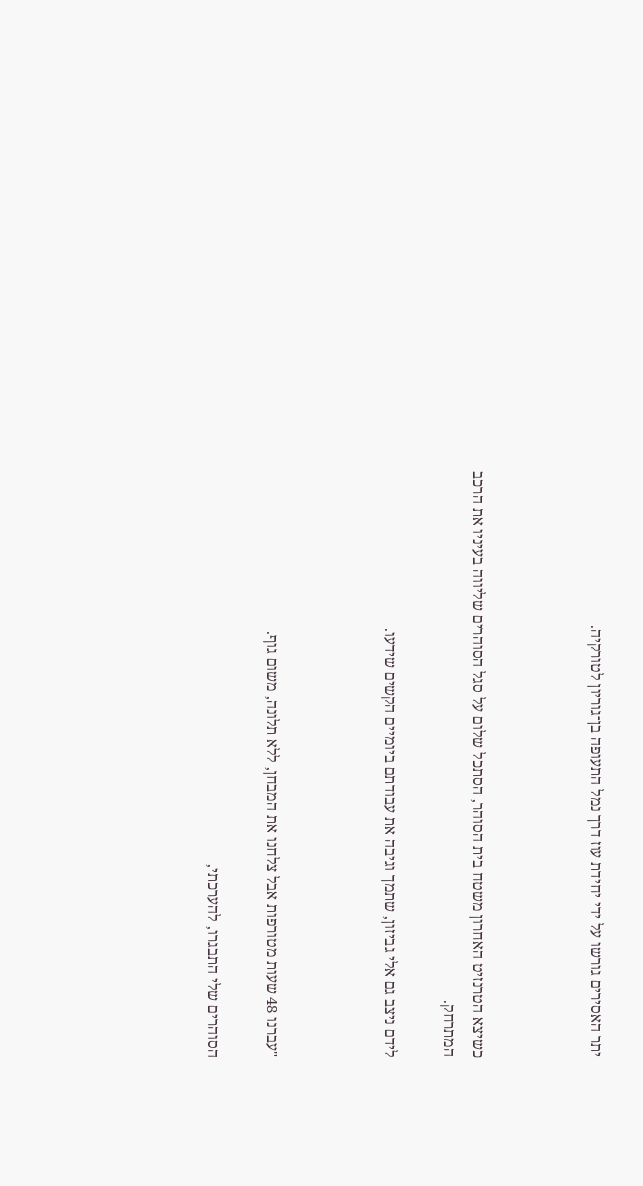יתר האסירים גורשו על ידי יחידת עוז דרך נמל התעופה בן־גוריון לטורקיה.



כשיצא הטרנזיט האחרון משטח בית הסוהר, הסתכל שלום על סגל הסוהרים שליווה בעיניו את הרכב המתרחק.

לידם ניצב גם אלי גביזון, שתמך וגיבה את עבודתם ביומיים הקשים שידעו.



"עברנו 48 שעות מטורפות אבל צלחנו את המבחן, ללא תלונה, משום גוף.

הסוהרים שלי התבגרו, להערכתי,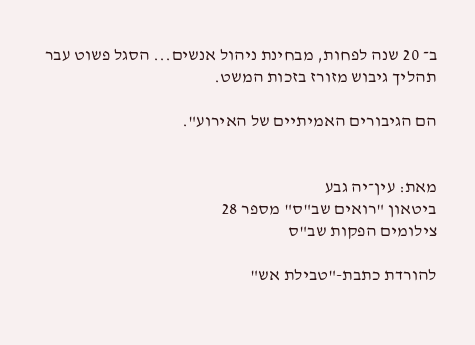ב־ 20 שנה לפחות, מבחינת ניהול אנשים... הסגל פשוט עבר תהליך גיבוש מזורז בזכות המשט.

הם הגיבורים האמיתיים של האירוע".


מאת: עין־יה גבע
ביטאון "רואים שב"ס" מספר 28
צילומים הפקות שב"ס

להורדת כתבת-"טבילת אש"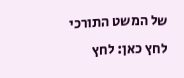של המשט התורכי לחץ כאן: לחץ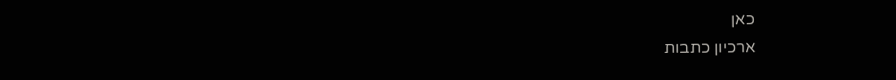כאן
ארכיון כתבות